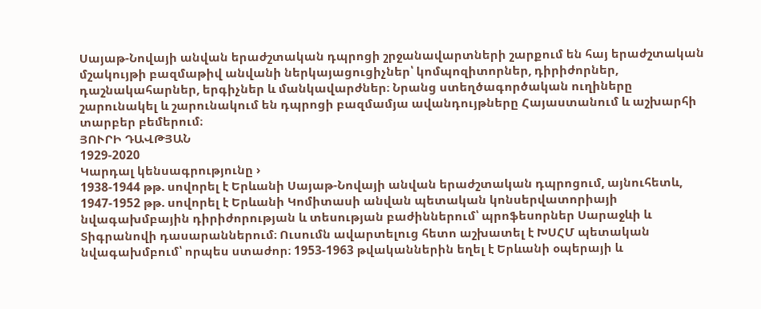Սայաթ-Նովայի անվան երաժշտական դպրոցի շրջանավարտների շարքում են հայ երաժշտական մշակույթի բազմաթիվ անվանի ներկայացուցիչներ՝ կոմպոզիտորներ, դիրիժորներ, դաշնակահարներ, երգիչներ և մանկավարժներ։ Նրանց ստեղծագործական ուղիները շարունակել և շարունակում են դպրոցի բազմամյա ավանդույթները Հայաստանում և աշխարհի տարբեր բեմերում։
ՅՈՒՐԻ ԴԱՎԹՅԱՆ
1929-2020
Կարդալ կենսագրությունը ›
1938-1944 թթ. սովորել է Երևանի Սայաթ-Նովայի անվան երաժշտական դպրոցում, այնուհետև, 1947-1952 թթ. սովորել է Երևանի Կոմիտասի անվան պետական կոնսերվատորիայի նվագախմբային դիրիժորության և տեսության բաժիններում՝ պրոֆեսորներ Սարաջևի և Տիգրանովի դասարաններում։ Ուսումն ավարտելուց հետո աշխատել է ԽՍՀՄ պետական նվագախմբում՝ որպես ստաժոր։ 1953-1963 թվականներին եղել է Երևանի օպերայի և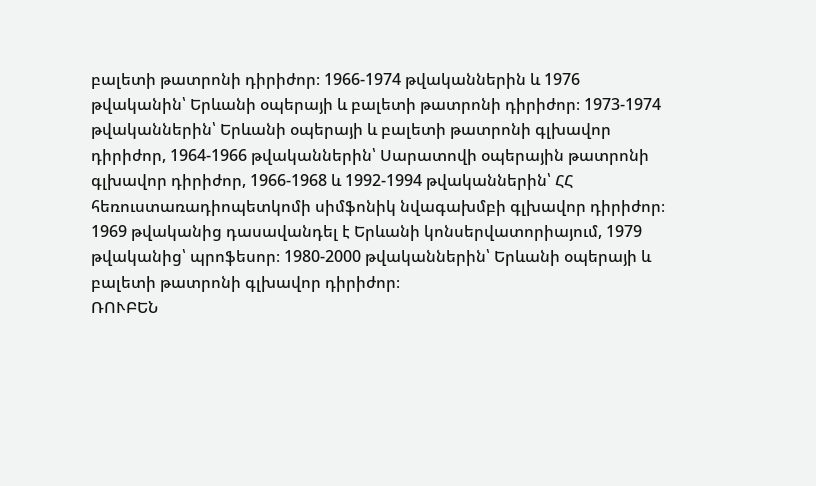բալետի թատրոնի դիրիժոր։ 1966-1974 թվականներին և 1976 թվականին՝ Երևանի օպերայի և բալետի թատրոնի դիրիժոր։ 1973-1974 թվականներին՝ Երևանի օպերայի և բալետի թատրոնի գլխավոր դիրիժոր, 1964-1966 թվականներին՝ Սարատովի օպերային թատրոնի գլխավոր դիրիժոր, 1966-1968 և 1992-1994 թվականներին՝ ՀՀ հեռուստառադիոպետկոմի սիմֆոնիկ նվագախմբի գլխավոր դիրիժոր։ 1969 թվականից դասավանդել է Երևանի կոնսերվատորիայում, 1979 թվականից՝ պրոֆեսոր։ 1980-2000 թվականներին՝ Երևանի օպերայի և բալետի թատրոնի գլխավոր դիրիժոր։
ՌՈՒԲԵՆ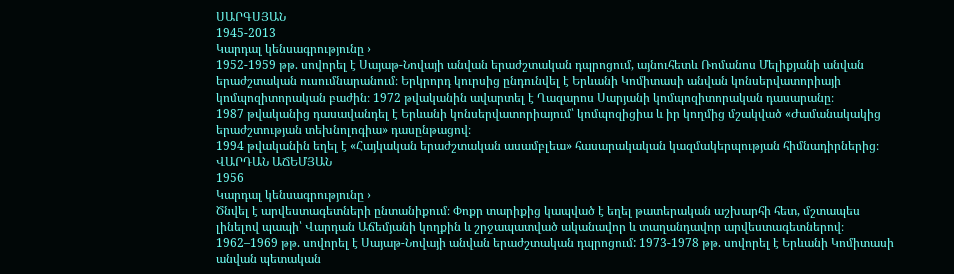ՍԱՐԳՍՅԱՆ
1945-2013
Կարդալ կենսագրությունը ›
1952-1959 թթ. սովորել է Սայաթ-Նովայի անվան երաժշտական դպրոցում, այնուհետև Ռոմանոս Մելիքյանի անվան երաժշտական ուսումնարանում։ Երկրորդ կուրսից ընդունվել է Երևանի Կոմիտասի անվան կոնսերվատորիայի կոմպոզիտորական բաժին։ 1972 թվականին ավարտել է Ղազարոս Սարյանի կոմպոզիտորական դասարանը։
1987 թվականից դասավանդել է Երևանի կոնսերվատորիայում՝ կոմպոզիցիա և իր կողմից մշակված «Ժամանակակից երաժշտության տեխնոլոգիա» դասընթացով։
1994 թվականին եղել է «Հայկական երաժշտական ասամբլեա» հասարակական կազմակերպության հիմնադիրներից։
ՎԱՐԴԱՆ ԱՃԵՄՅԱՆ
1956
Կարդալ կենսագրությունը ›
Ծնվել է արվեստագետների ընտանիքում։ Փոքր տարիքից կապված է եղել թատերական աշխարհի հետ, մշտապես լինելով պապի՝ Վարդան Աճեմյանի կողքին և շրջապատված ականավոր և տաղանդավոր արվեստագետներով։
1962–1969 թթ. սովորել է Սայաթ-Նովայի անվան երաժշտական դպրոցում: 1973-1978 թթ. սովորել է Երևանի Կոմիտասի անվան պետական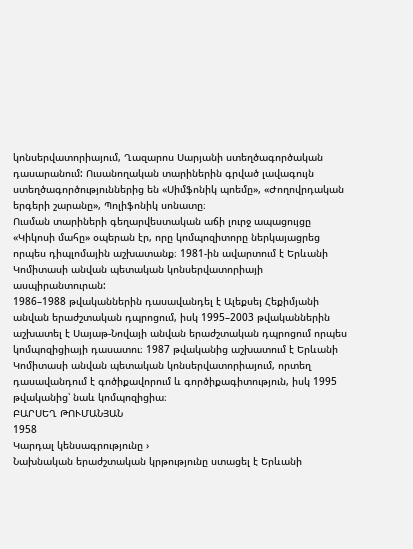կոնսերվատորիայում, Ղազարոս Սարյանի ստեղծագործական դասարանում: Ուսանողական տարիներին գրված լավագույն ստեղծագործություններից են «Սիմֆոնիկ պոեմը», «Ժողովրդական երգերի շարանը», Պոլիֆոնիկ սոնատը։
Ուսման տարիների գեղարվեստական աճի լուրջ ապացույցը «Կիկոսի մահը» օպերան էր, որը կոմպոզիտորը ներկայացրեց որպես դիպլոմային աշխատանք։ 1981-ին ավարտում է Երևանի Կոմիտասի անվան պետական կոնսերվատորիայի ասպիրանտուրան:
1986–1988 թվականներին դասավանդել է Ալեքսեյ Հեքիմյանի անվան երաժշտական դպրոցում, իսկ 1995–2003 թվականներին աշխատել է Սայաթ-Նովայի անվան երաժշտական դպրոցում որպես կոմպոզիցիայի դասատու։ 1987 թվականից աշխատում է Երևանի Կոմիտասի անվան պետական կոնսերվատորիայում, որտեղ դասավանդում է գոծիքավորում և գործիքագիտություն, իսկ 1995 թվականից՝ նաև կոմպոզիցիա։
ԲԱՐՍԵՂ ԹՈՒՄԱՆՅԱՆ
1958
Կարդալ կենսագրությունը ›
Նախնական երաժշտական կրթությունը ստացել է Երևանի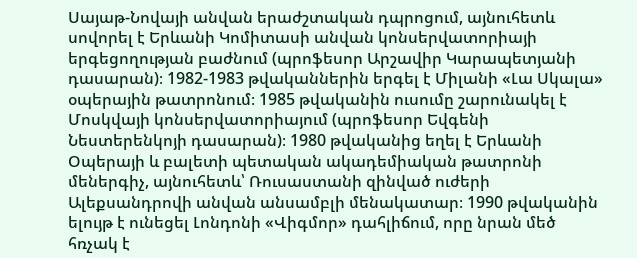Սայաթ-Նովայի անվան երաժշտական դպրոցում, այնուհետև սովորել է Երևանի Կոմիտասի անվան կոնսերվատորիայի երգեցողության բաժնում (պրոֆեսոր Արշավիր Կարապետյանի դասարան)։ 1982-1983 թվականներին երգել է Միլանի «Լա Սկալա» օպերային թատրոնում։ 1985 թվականին ուսումը շարունակել է Մոսկվայի կոնսերվատորիայում (պրոֆեսոր Եվգենի Նեստերենկոյի դասարան)։ 1980 թվականից եղել է Երևանի Օպերայի և բալետի պետական ակադեմիական թատրոնի մեներգիչ, այնուհետև՝ Ռուսաստանի զինված ուժերի Ալեքսանդրովի անվան անսամբլի մենակատար։ 1990 թվականին ելույթ է ունեցել Լոնդոնի «Վիգմոր» դահլիճում, որը նրան մեծ հռչակ է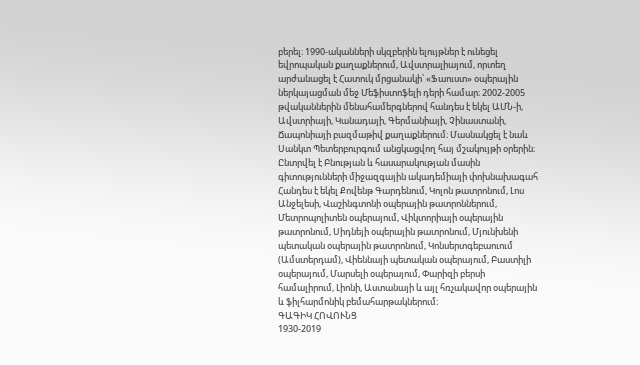բերել։ 1990-ականների սկզբերին ելույթներ է ունեցել եվրոպական քաղաքներում, Ավստրալիայում, որտեղ արժանացել է Հատուկ մրցանակի՝ «Ֆաուստ» օպերային ներկայացման մեջ Մեֆիստոֆելի դերի համար։ 2002-2005 թվականներին մենահամերգներով հանդես է եկել ԱՄՆ-ի, Ավստրիայի, Կանադայի, Գերմանիայի, Չինաստանի, Ճապոնիայի բազմաթիվ քաղաքներում։ Մասնակցել է նաև Սանկտ Պետերբուրգում անցկացվող հայ մշակույթի օրերին։ Ընտրվել է Բնության և հասարակության մասին գիտությունների միջազգային ակադեմիայի փոխնախագահ Հանդես է եկել Քովենթ Գարդենում, Կոլոն թատրոնում, Լոս Անջելեսի, Վաշինգտոնի օպերային թատրոններում, Մետրոպոլիտեն օպերայում, Վիկտորիայի օպերային թատրոնում, Սիդնեյի օպերային թատրոնում, Մյունխենի պետական օպերային թատրոնում, Կոնսերտգեբաուում (Ամստերդամ), Վիեննայի պետական օպերայում, Բաստիլի օպերայում, Մարսելի օպերայում, Փարիզի բերսի համալիրում, Լիոնի, Աստանայի և այլ հռչակավոր օպերային և ֆիլհարմոնիկ բեմահարթակներում։
ԳԱԳԻԿ ՀՈՎՈՒՆՑ
1930-2019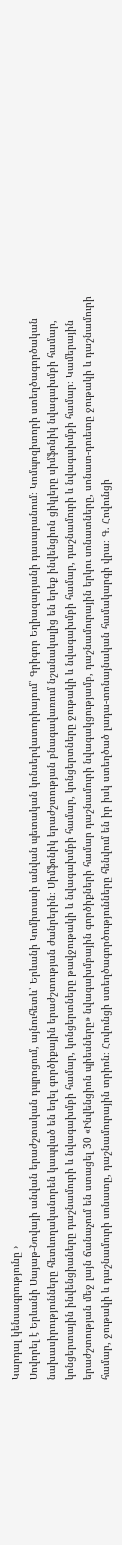Կարդալ կենսագրությունը ›
Սովորել է Երևանի Սայաթ-Նովայի անվան երաժշտական դպրոցում, այնուհետև՝ Երևանի Կոմիտասի անվան պետական կոնսերվատորիայում՝ Գրիգոր Եղիազարյանի դասարանում։ Կոմպոզիտորի ստեղծագործական նախասիրությունները հետևողականորեն կապված են եղել գործիքային երաժշտության ժանրերին։ Սիմֆոնիկ երաժշտության բնագավառում նշանակալից են երեք ինվենցիոն ցիկլերը սիմֆոնիկ նվագախմբի համար, կոնցերտային ինվենցիաները դաշնամուրի և նվագախմբի համար, կոնցերտները թավջութակի և նվագախմբի համար, կոնցերտները ջութակի և նվագախմբի համար, դաշնամուրի և նվագախմբի համար։ Կամերային երաժշտության մեջ լայն ճանաչում են ստացել 30 «Ինվենցիոն պիեսները» նվագախմբային գործիքների համար դաշնամուրի նվագակցությամբ, դաշնամուրային երկու սոնատները, սոնատ-դուետը ջութակի և դաշնամուրի համար, ջութակի և դաշնամուրի սոնատը, դաշնամուրային տրիոն։ Հովունցի ստեղծագործությունները հենվում են իր իսկ ստեղծած լադա-տոնայնական համակարգի վրա։ Գ. Հովունցի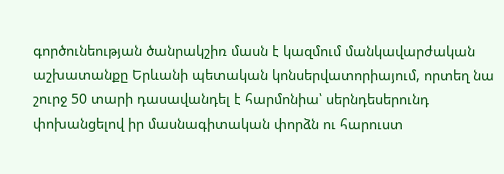գործունեության ծանրակշիռ մասն է կազմում մանկավարժական աշխատանքը Երևանի պետական կոնսերվատորիայում, որտեղ նա շուրջ 50 տարի դասավանդել է հարմոնիա՝ սերնդեսերունդ փոխանցելով իր մասնագիտական փորձն ու հարուստ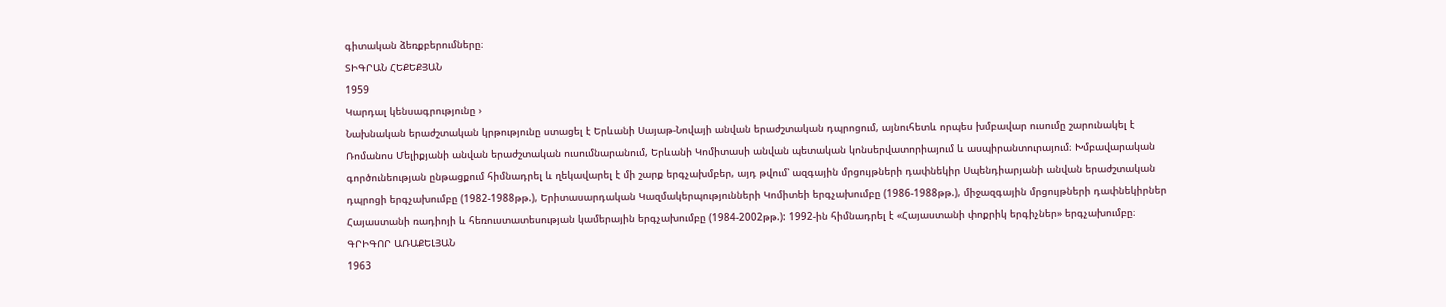գիտական ձեռքբերումները։
ՏԻԳՐԱՆ ՀԵՔԵՔՅԱՆ
1959
Կարդալ կենսագրությունը ›
Նախնական երաժշտական կրթությունը ստացել է Երևանի Սայաթ-Նովայի անվան երաժշտական դպրոցում, այնուհետև որպես խմբավար ուսումը շարունակել է Ռոմանոս Մելիքյանի անվան երաժշտական ուսումնարանում, Երևանի Կոմիտասի անվան պետական կոնսերվատորիայում և ասպիրանտուրայում։ Խմբավարական գործունեության ընթացքում հիմնադրել և ղեկավարել է մի շարք երգչախմբեր, այդ թվում՝ ազգային մրցույթների դափնեկիր Սպենդիարյանի անվան երաժշտական դպրոցի երգչախումբը (1982-1988թթ.), Երիտասարդական Կազմակերպությունների Կոմիտեի երգչախումբը (1986-1988թթ.), միջազգային մրցույթների դափնեկիրներ Հայաստանի ռադիոյի և հեռուստատեսության կամերային երգչախումբը (1984-2002թթ.): 1992-ին հիմնադրել է «Հայաստանի փոքրիկ երգիչներ» երգչախումբը։
ԳՐԻԳՈՐ ԱՌԱՔԵԼՅԱՆ
1963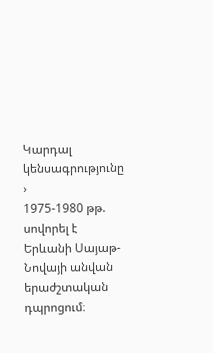Կարդալ կենսագրությունը ›
1975-1980 թթ. սովորել է Երևանի Սայաթ-Նովայի անվան երաժշտական դպրոցում։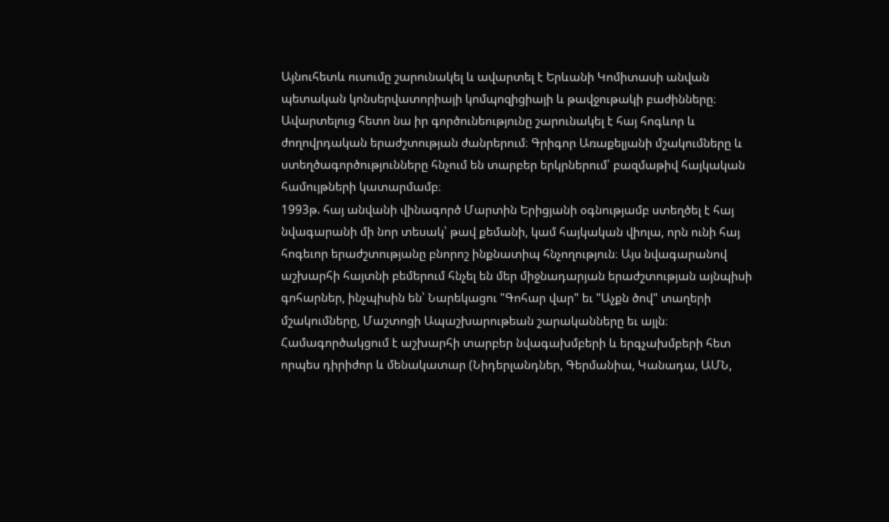Այնուհետև ուսումը շարունակել և ավարտել է Երևանի Կոմիտասի անվան պետական կոնսերվատորիայի կոմպոզիցիայի և թավջութակի բաժինները։ Ավարտելուց հետո նա իր գործունեությունը շարունակել է հայ հոգևոր և ժողովրդական երաժշտության ժանրերում։ Գրիգոր Առաքելյանի մշակումները և ստեղծագործությունները հնչում են տարբեր երկրներում՝ բազմաթիվ հայկական համույթների կատարմամբ։
1993թ. հայ անվանի վինագործ Մարտին Երիցյանի օգնությամբ ստեղծել է հայ նվագարանի մի նոր տեսակ՝ թավ քեմանի, կամ հայկական վիոլա, որն ունի հայ հոգեւոր երաժշտությանը բնորոշ ինքնատիպ հնչողություն։ Այս նվագարանով աշխարհի հայտնի բեմերում հնչել են մեր միջնադարյան երաժշտության այնպիսի գոհարներ, ինչպիսին են՝ Նարեկացու "Գոհար վար" եւ "Աչքն ծով" տաղերի մշակումները, Մաշտոցի Ապաշխարութեան շարականները եւ այլն։
Համագործակցում է աշխարհի տարբեր նվագախմբերի և երգչախմբերի հետ որպես դիրիժոր և մենակատար (Նիդերլանդներ, Գերմանիա, Կանադա, ԱՄՆ,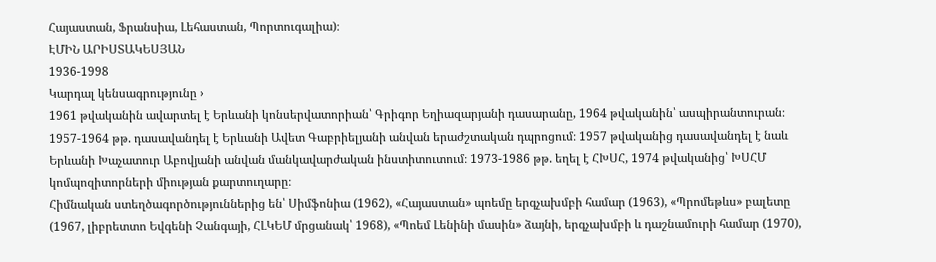Հայաստան, Ֆրանսիա, Լեհաստան, Պորտուգալիա)։
ԷՄԻՆ ԱՐԻՍՏԱԿԵՍՅԱՆ
1936-1998
Կարդալ կենսագրությունը ›
1961 թվականին ավարտել է Երևանի կոնսերվատորիան՝ Գրիգոր Եղիազարյանի դասարանը, 1964 թվականին՝ ասպիրանտուրան։ 1957-1964 թթ. դասավանդել է Երևանի Ավետ Գաբրիելյանի անվան երաժշտական դպրոցում։ 1957 թվականից դասավանդել է նաև Երևանի Խաչատուր Աբովյանի անվան մանկավարժական ինստիտուտում։ 1973-1986 թթ. եղել է ՀԽՍՀ, 1974 թվականից՝ ԽՍՀՄ կոմպոզիտորների միության քարտուղարը։
Հիմնական ստեղծագործություններից են՝ Սիմֆոնիա (1962), «Հայաստան» պոեմը երգչախմբի համար (1963), «Պրոմեթևս» բալետը (1967, լիբրետտո Եվգենի Չանգայի, ՀԼԿԵՄ մրցանակ՝ 1968), «Պոեմ Լենինի մասին» ձայնի, երգչախմբի և դաշնամուրի համար (1970),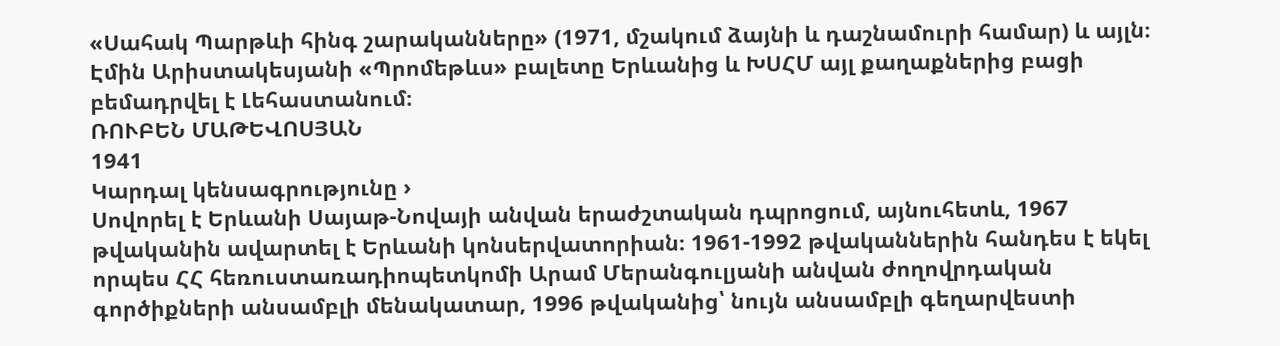«Սահակ Պարթևի հինգ շարականները» (1971, մշակում ձայնի և դաշնամուրի համար) և այլն։ Էմին Արիստակեսյանի «Պրոմեթևս» բալետը Երևանից և ԽՍՀՄ այլ քաղաքներից բացի բեմադրվել է Լեհաստանում։
ՌՈՒԲԵՆ ՄԱԹԵՎՈՍՅԱՆ
1941
Կարդալ կենսագրությունը ›
Սովորել է Երևանի Սայաթ-Նովայի անվան երաժշտական դպրոցում, այնուհետև, 1967 թվականին ավարտել է Երևանի կոնսերվատորիան։ 1961-1992 թվականներին հանդես է եկել որպես ՀՀ հեռուստառադիոպետկոմի Արամ Մերանգուլյանի անվան ժողովրդական գործիքների անսամբլի մենակատար, 1996 թվականից՝ նույն անսամբլի գեղարվեստի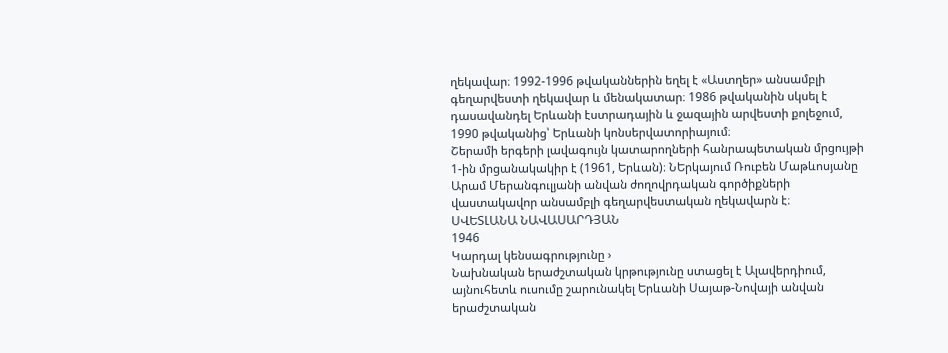ղեկավար։ 1992-1996 թվականներին եղել է «Աստղեր» անսամբլի գեղարվեստի ղեկավար և մենակատար։ 1986 թվականին սկսել է դասավանդել Երևանի էստրադային և ջազային արվեստի քոլեջում, 1990 թվականից՝ Երևանի կոնսերվատորիայում։
Շերամի երգերի լավագույն կատարողների հանրապետական մրցույթի 1-ին մրցանակակիր է (1961, Երևան)։ ՆԵրկայում Ռուբեն Մաթևոսյանը Արամ Մերանգուլյանի անվան ժողովրդական գործիքների վաստակավոր անսամբլի գեղարվեստական ղեկավարն է։
ՍՎԵՏԼԱՆԱ ՆԱՎԱՍԱՐԴՅԱՆ
1946
Կարդալ կենսագրությունը ›
Նախնական երաժշտական կրթությունը ստացել է Ալավերդիում, այնուհետև ուսումը շարունակել Երևանի Սայաթ-Նովայի անվան երաժշտական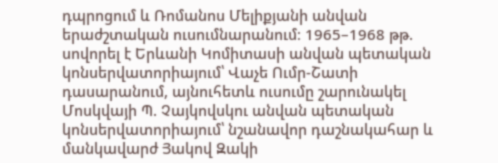դպրոցում և Ռոմանոս Մելիքյանի անվան երաժշտական ուսումնարանում։ 1965–1968 թթ. սովորել է Երևանի Կոմիտասի անվան պետական կոնսերվատորիայում՝ Վաչե Ումր-Շատի դասարանում, այնուհետև ուսումը շարունակել Մոսկվայի Պ. Չայկովսկու անվան պետական կոնսերվատորիայում՝ նշանավոր դաշնակահար և մանկավարժ Յակով Զակի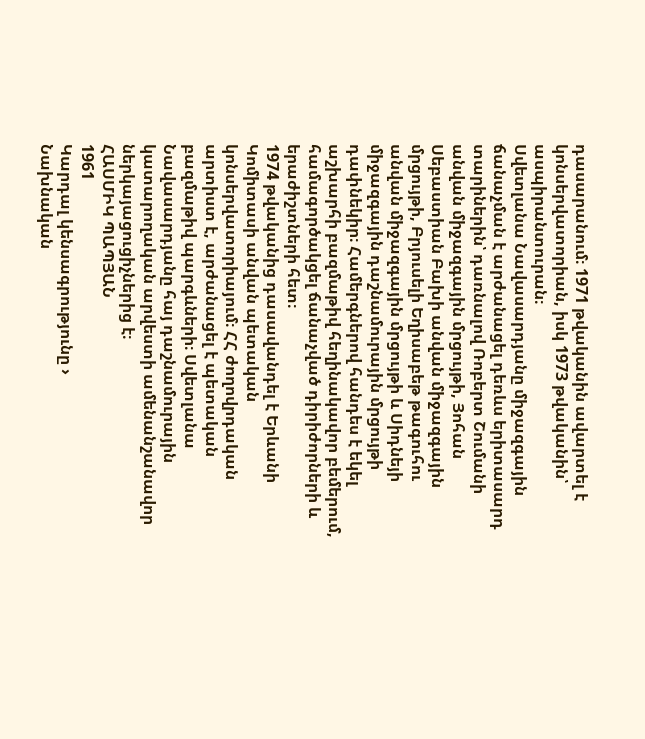դասարանում։ 1971 թվականին ավարտել է կոնսերվատորիան, իսկ 1973 թվականին՝ ասպիրանտուրան։
Սվետլանա Նավասարդյանը միջազգային ճանաչման է արժանացել դեռևս երիտասարդ տարիներին՝ դառնալով Ռոբերտ Շումանի անվան միջազգային մրցույթի, Յոհան Սեբաստիան Բախի անվան միջազգային մրցույթի, Բրյուսելի Եղիսաբեթ թագուհու անվան միջազգային մրցույթի և Սիդնեյի միջազգային դաշնամուրային մրցույթի դափնեկիր։ Համերգներով հանդես է եկել աշխարհի բազմաթիվ հեղինակավոր բեմերում, համագործակցել ճանաչված դիրիժորների և երաժիշտների հետ։
1974 թվականից դասավանդել է Երևանի Կոմիտասի անվան պետական կոնսերվատորիայում։ ՀՀ ժողովրդական արտիստ է, արժանացել է պետական բազմաթիվ պարգևների։ Սվետլանա Նավասարդյանը հայ դաշնամուրային կատարողական արվեստի ամենանշանավոր ներկայացուցիչներից է։
ՀԱՍՄԻԿ ՊԱՊՅԱՆ
1961
Կարդալ կենսագրությունը ›
Նախնական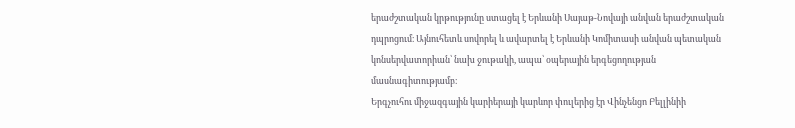երաժշտական կրթությունը ստացել է Երևանի Սայաթ-Նովայի անվան երաժշտական դպրոցում։ Այնուհետև սովորել և ավարտել է Երևանի Կոմիտասի անվան պետական կոնսերվատորիան՝ նախ ջութակի, ապա՝ օպերային երգեցողության մասնագիտությամբ։
Երգչուհու միջազգային կարիերայի կարևոր փուլերից էր Վինչենցո Բելլինիի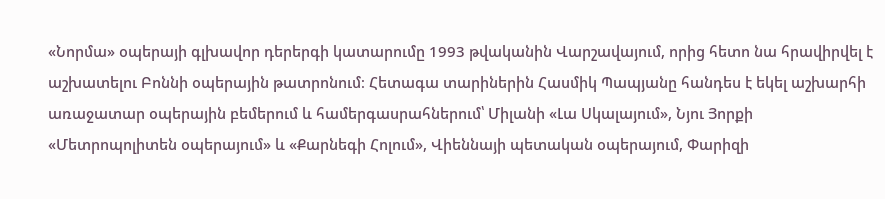«Նորմա» օպերայի գլխավոր դերերգի կատարումը 1993 թվականին Վարշավայում, որից հետո նա հրավիրվել է աշխատելու Բոննի օպերային թատրոնում։ Հետագա տարիներին Հասմիկ Պապյանը հանդես է եկել աշխարհի առաջատար օպերային բեմերում և համերգասրահներում՝ Միլանի «Լա Սկալայում», Նյու Յորքի «Մետրոպոլիտեն օպերայում» և «Քարնեգի Հոլում», Վիեննայի պետական օպերայում, Փարիզի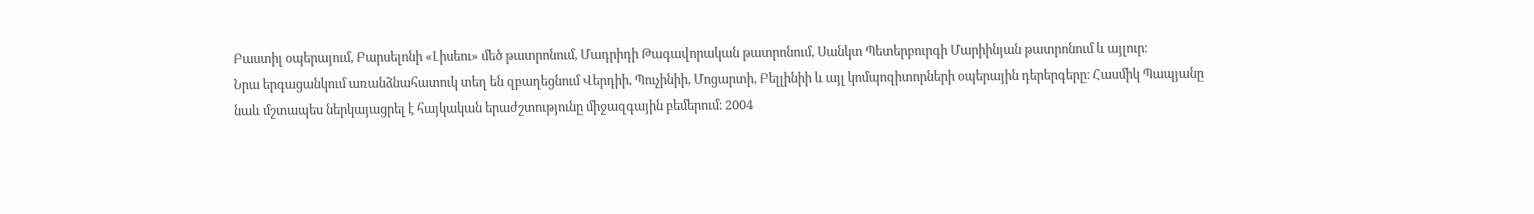Բաստիլ օպերայում, Բարսելոնի «Լիսեու» մեծ թատրոնում, Մադրիդի Թագավորական թատրոնում, Սանկտ Պետերբուրգի Մարիինյան թատրոնում և այլուր։
Նրա երգացանկում առանձնահատուկ տեղ են զբաղեցնում Վերդիի, Պուչինիի, Մոցարտի, Բելլինիի և այլ կոմպոզիտորների օպերային դերերգերը։ Հասմիկ Պապյանը նաև մշտապես ներկայացրել է հայկական երաժշտությունը միջազգային բեմերում։ 2004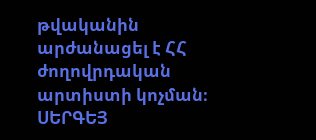թվականին արժանացել է ՀՀ ժողովրդական արտիստի կոչման։
ՍԵՐԳԵՅ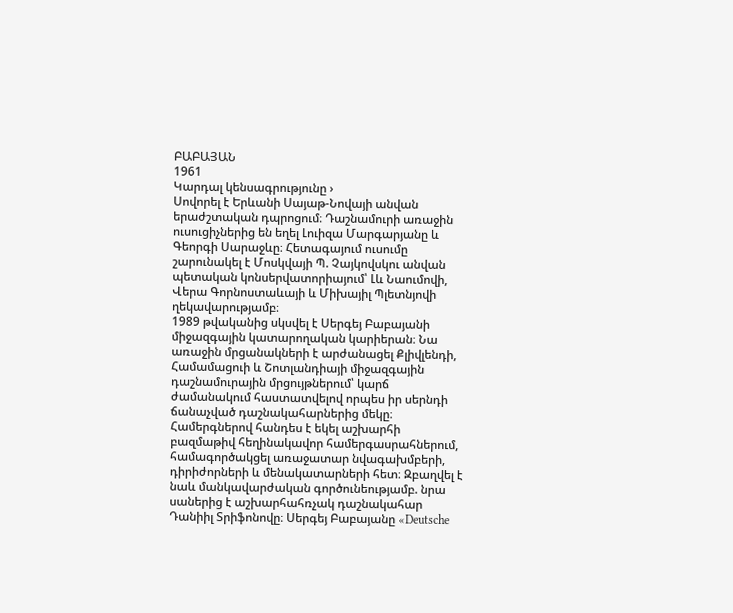ԲԱԲԱՅԱՆ
1961
Կարդալ կենսագրությունը ›
Սովորել է Երևանի Սայաթ-Նովայի անվան երաժշտական դպրոցում։ Դաշնամուրի առաջին ուսուցիչներից են եղել Լուիզա Մարգարյանը և Գեորգի Սարաջևը։ Հետագայում ուսումը շարունակել է Մոսկվայի Պ. Չայկովսկու անվան պետական կոնսերվատորիայում՝ Լև Նաումովի, Վերա Գորնոստաևայի և Միխայիլ Պլետնյովի ղեկավարությամբ։
1989 թվականից սկսվել է Սերգեյ Բաբայանի միջազգային կատարողական կարիերան։ Նա առաջին մրցանակների է արժանացել Քլիվլենդի, Համամացուի և Շոտլանդիայի միջազգային դաշնամուրային մրցույթներում՝ կարճ ժամանակում հաստատվելով որպես իր սերնդի ճանաչված դաշնակահարներից մեկը։
Համերգներով հանդես է եկել աշխարհի բազմաթիվ հեղինակավոր համերգասրահներում, համագործակցել առաջատար նվագախմբերի, դիրիժորների և մենակատարների հետ։ Զբաղվել է նաև մանկավարժական գործունեությամբ. նրա սաներից է աշխարհահռչակ դաշնակահար Դանիիլ Տրիֆոնովը։ Սերգեյ Բաբայանը «Deutsche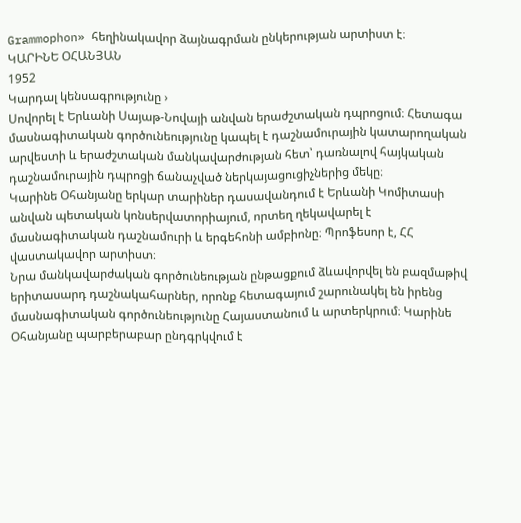Grammophon» հեղինակավոր ձայնագրման ընկերության արտիստ է։
ԿԱՐԻՆԵ ՕՀԱՆՅԱՆ
1952
Կարդալ կենսագրությունը ›
Սովորել է Երևանի Սայաթ-Նովայի անվան երաժշտական դպրոցում։ Հետագա մասնագիտական գործունեությունը կապել է դաշնամուրային կատարողական արվեստի և երաժշտական մանկավարժության հետ՝ դառնալով հայկական դաշնամուրային դպրոցի ճանաչված ներկայացուցիչներից մեկը։
Կարինե Օհանյանը երկար տարիներ դասավանդում է Երևանի Կոմիտասի անվան պետական կոնսերվատորիայում, որտեղ ղեկավարել է մասնագիտական դաշնամուրի և երգեհոնի ամբիոնը։ Պրոֆեսոր է, ՀՀ վաստակավոր արտիստ։
Նրա մանկավարժական գործունեության ընթացքում ձևավորվել են բազմաթիվ երիտասարդ դաշնակահարներ, որոնք հետագայում շարունակել են իրենց մասնագիտական գործունեությունը Հայաստանում և արտերկրում։ Կարինե Օհանյանը պարբերաբար ընդգրկվում է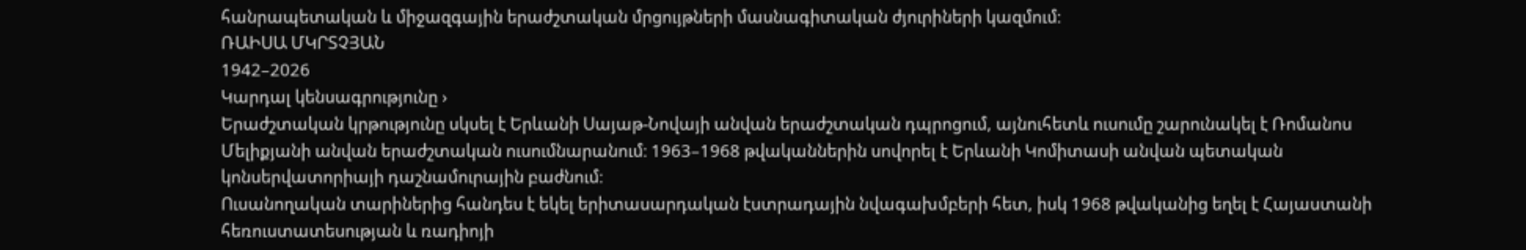հանրապետական և միջազգային երաժշտական մրցույթների մասնագիտական ժյուրիների կազմում։
ՌԱԻՍԱ ՄԿՐՏՉՅԱՆ
1942–2026
Կարդալ կենսագրությունը ›
Երաժշտական կրթությունը սկսել է Երևանի Սայաթ-Նովայի անվան երաժշտական դպրոցում, այնուհետև ուսումը շարունակել է Ռոմանոս Մելիքյանի անվան երաժշտական ուսումնարանում։ 1963–1968 թվականներին սովորել է Երևանի Կոմիտասի անվան պետական կոնսերվատորիայի դաշնամուրային բաժնում։
Ուսանողական տարիներից հանդես է եկել երիտասարդական էստրադային նվագախմբերի հետ, իսկ 1968 թվականից եղել է Հայաստանի հեռուստատեսության և ռադիոյի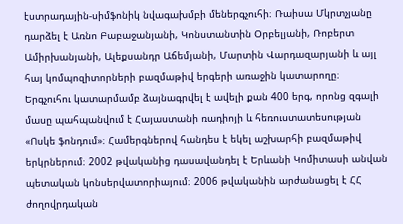էստրադային-սիմֆոնիկ նվագախմբի մեներգչուհի։ Ռաիսա Մկրտչյանը դարձել է Առնո Բաբաջանյանի, Կոնստանտին Օրբելյանի, Ռոբերտ Ամիրխանյանի, Ալեքսանդր Աճեմյանի, Մարտին Վարդազարյանի և այլ հայ կոմպոզիտորների բազմաթիվ երգերի առաջին կատարողը։
Երգչուհու կատարմամբ ձայնագրվել է ավելի քան 400 երգ, որոնց զգալի մասը պահպանվում է Հայաստանի ռադիոյի և հեռուստատեսության «Ոսկե ֆոնդում»։ Համերգներով հանդես է եկել աշխարհի բազմաթիվ երկրներում։ 2002 թվականից դասավանդել է Երևանի Կոմիտասի անվան պետական կոնսերվատորիայում։ 2006 թվականին արժանացել է ՀՀ ժողովրդական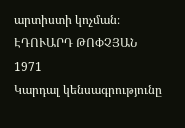արտիստի կոչման։
ԷԴՈՒԱՐԴ ԹՈՓՉՅԱՆ
1971
Կարդալ կենսագրությունը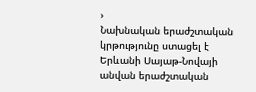›
Նախնական երաժշտական կրթությունը ստացել է Երևանի Սայաթ-Նովայի անվան երաժշտական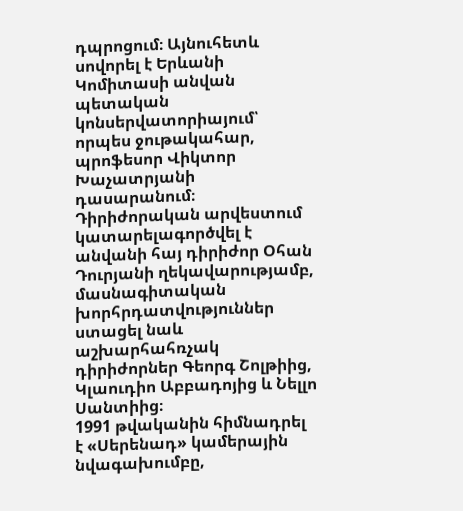դպրոցում։ Այնուհետև սովորել է Երևանի Կոմիտասի անվան պետական կոնսերվատորիայում՝ որպես ջութակահար, պրոֆեսոր Վիկտոր Խաչատրյանի դասարանում։ Դիրիժորական արվեստում կատարելագործվել է անվանի հայ դիրիժոր Օհան Դուրյանի ղեկավարությամբ, մասնագիտական խորհրդատվություններ ստացել նաև աշխարհահռչակ դիրիժորներ Գեորգ Շոլթիից, Կլաուդիո Աբբադոյից և Նելլո Սանտիից։
1991 թվականին հիմնադրել է «Սերենադ» կամերային նվագախումբը,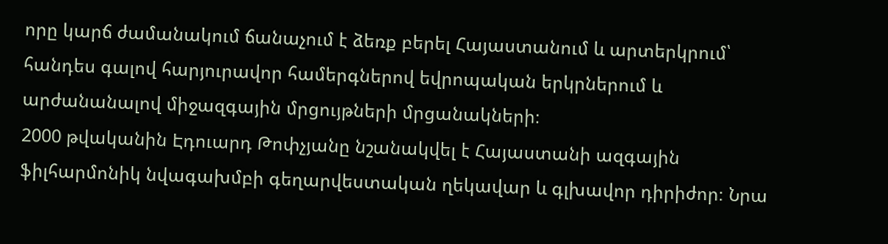որը կարճ ժամանակում ճանաչում է ձեռք բերել Հայաստանում և արտերկրում՝ հանդես գալով հարյուրավոր համերգներով եվրոպական երկրներում և արժանանալով միջազգային մրցույթների մրցանակների։
2000 թվականին Էդուարդ Թոփչյանը նշանակվել է Հայաստանի ազգային ֆիլհարմոնիկ նվագախմբի գեղարվեստական ղեկավար և գլխավոր դիրիժոր։ Նրա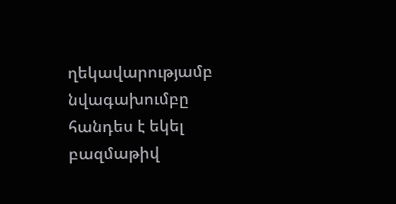ղեկավարությամբ նվագախումբը հանդես է եկել բազմաթիվ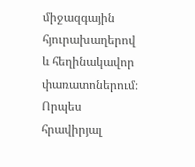միջազգային հյուրախաղերով և հեղինակավոր փառատոներում։ Որպես հրավիրյալ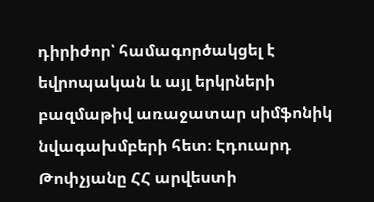դիրիժոր՝ համագործակցել է եվրոպական և այլ երկրների բազմաթիվ առաջատար սիմֆոնիկ նվագախմբերի հետ։ Էդուարդ Թոփչյանը ՀՀ արվեստի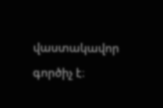վաստակավոր գործիչ է։